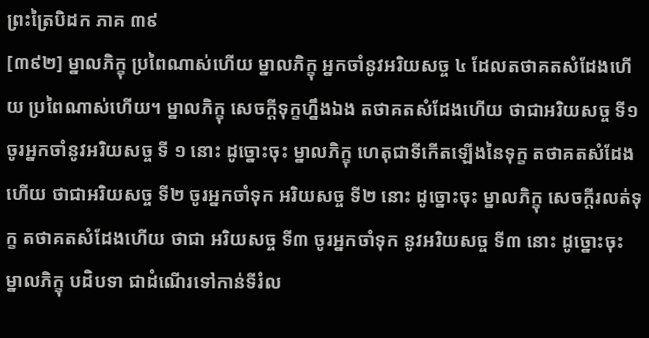ព្រះត្រៃបិដក ភាគ ៣៩
[៣៩២] ម្នាលភិក្ខុ ប្រពៃណាស់ហើយ ម្នាលភិក្ខុ អ្នកចាំនូវអរិយសច្ច ៤ ដែលតថាគតសំដែងហើយ ប្រពៃណាស់ហើយ។ ម្នាលភិក្ខុ សេចក្ដីទុក្ខហ្នឹងឯង តថាគតសំដែងហើយ ថាជាអរិយសច្ច ទី១ ចូរអ្នកចាំនូវអរិយសច្ច ទី ១ នោះ ដូច្នោះចុះ ម្នាលភិក្ខុ ហេតុជាទីកើតឡើងនៃទុក្ខ តថាគតសំដែងហើយ ថាជាអរិយសច្ច ទី២ ចូរអ្នកចាំទុក អរិយសច្ច ទី២ នោះ ដូច្នោះចុះ ម្នាលភិក្ខុ សេចក្ដីរលត់ទុក្ខ តថាគតសំដែងហើយ ថាជា អរិយសច្ច ទី៣ ចូរអ្នកចាំទុក នូវអរិយសច្ច ទី៣ នោះ ដូច្នោះចុះ ម្នាលភិក្ខុ បដិបទា ជាដំណើរទៅកាន់ទីរំល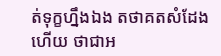ត់ទុក្ខហ្នឹងឯង តថាគតសំដែងហើយ ថាជាអ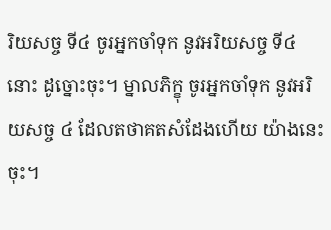រិយសច្ច ទី៤ ចូរអ្នកចាំទុក នូវអរិយសច្ច ទី៤ នោះ ដូច្នោះចុះ។ ម្នាលភិក្ខុ ចូរអ្នកចាំទុក នូវអរិយសច្ច ៤ ដែលតថាគតសំដែងហើយ យ៉ាងនេះចុះ។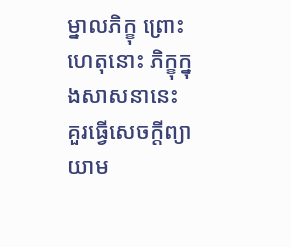ម្នាលភិក្ខុ ព្រោះហេតុនោះ ភិក្ខុក្នុងសាសនានេះ គួរធ្វើសេចក្ដីព្យាយាម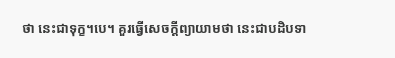ថា នេះជាទុក្ខ។បេ។ គួរធ្វើសេចក្ដីព្យាយាមថា នេះជាបដិបទា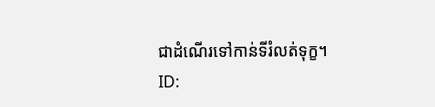ជាដំណើរទៅកាន់ទីរំលត់ទុក្ខ។
ID: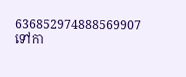636852974888569907
ទៅកា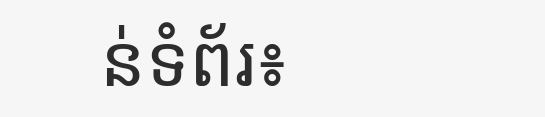ន់ទំព័រ៖